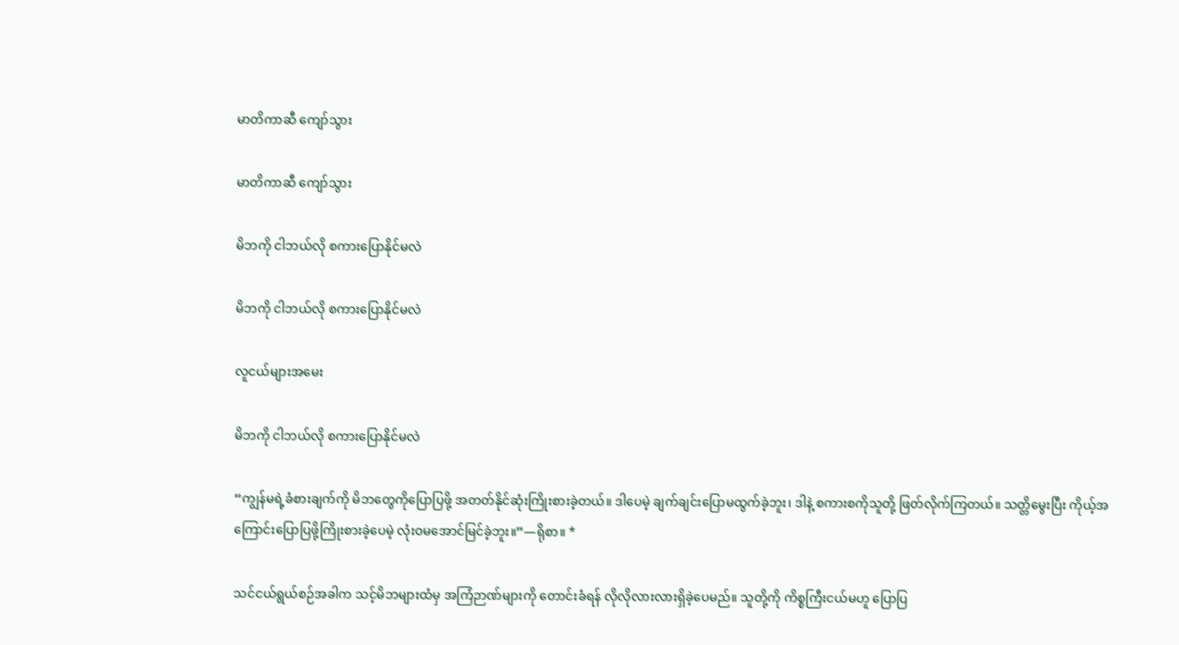မာတိကာဆီ ကျော်သွား

မာတိကာဆီ ကျော်သွား

မိဘကို ငါဘယ်လို စကားပြောနိုင်မလဲ

မိဘကို ငါဘယ်လို စကားပြောနိုင်မလဲ

လူငယ်များအမေး

မိဘကို ငါဘယ်လို စကားပြောနိုင်မလဲ

“ကျွန်မရဲ့ခံစားချက်ကို မိဘတွေကိုပြောပြဖို့ အတတ်နိုင်ဆုံးကြိုးစားခဲ့တယ်။ ဒါပေမဲ့ ချက်ချင်းပြောမထွက်ခဲ့ဘူး၊ ဒါနဲ့ စကားစကိုသူတို့ ဖြတ်လိုက်ကြတယ်။ သတ္တိမွေးပြီး ကိုယ့်အကြောင်းပြောပြဖို့ကြိုးစားခဲ့ပေမဲ့ လုံးဝမအောင်မြင်ခဲ့ဘူး။”—ရိုစာ။ *

သင်ငယ်ရွယ်စဉ်အခါက သင့်မိဘများထံမှ အကြံဉာဏ်များကို တောင်းခံရန် လိုလိုလားလားရှိခဲ့ပေမည်။ သူတို့ကို ကိစ္စကြီးငယ်မဟူ ပြောပြ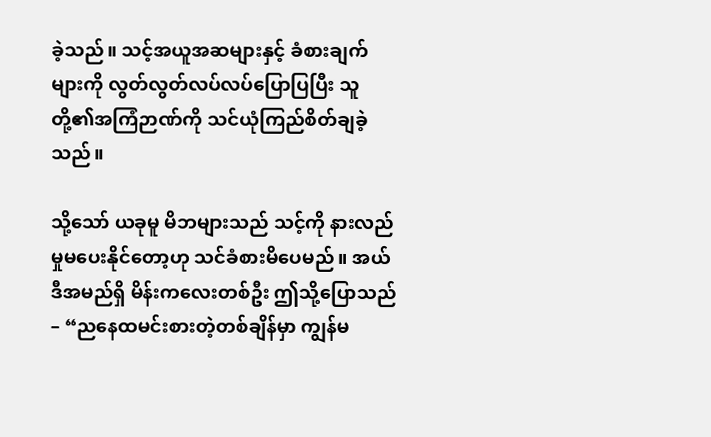ခဲ့သည်။ သင့်အယူအဆများနှင့် ခံစားချက်များကို လွတ်လွတ်လပ်လပ်ပြောပြပြီး သူတို့၏အကြံဉာဏ်ကို သင်ယုံကြည်စိတ်ချခဲ့သည်။

သို့သော် ယခုမူ မိဘများသည် သင့်ကို နားလည်မှုမပေးနိုင်တော့ဟု သင်ခံစားမိပေမည်။ အယ်ဒီအမည်ရှိ မိန်းကလေးတစ်ဦး ဤသို့ပြောသည်– “ညနေထမင်းစားတဲ့တစ်ချိန်မှာ ကျွန်မ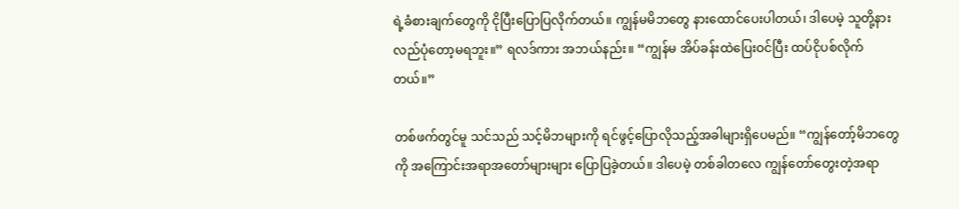ရဲ့ခံစားချက်တွေကို ငိုပြီးပြောပြလိုက်တယ်။ ကျွန်မမိဘတွေ နားထောင်ပေးပါတယ်၊ ဒါပေမဲ့ သူတို့နားလည်ပုံတော့မရဘူး။” ရလဒ်ကား အဘယ်နည်း။ “ကျွန်မ အိပ်ခန်းထဲပြေးဝင်ပြီး ထပ်ငိုပစ်လိုက်တယ်။”

တစ်ဖက်တွင်မူ သင်သည် သင့်မိဘများကို ရင်ဖွင့်ပြောလိုသည့်အခါများရှိပေမည်။ “ကျွန်တော့်မိဘတွေကို အကြောင်းအရာအတော်များများ ပြောပြခဲ့တယ်။ ဒါပေမဲ့ တစ်ခါတလေ ကျွန်တော်တွေးတဲ့အရာ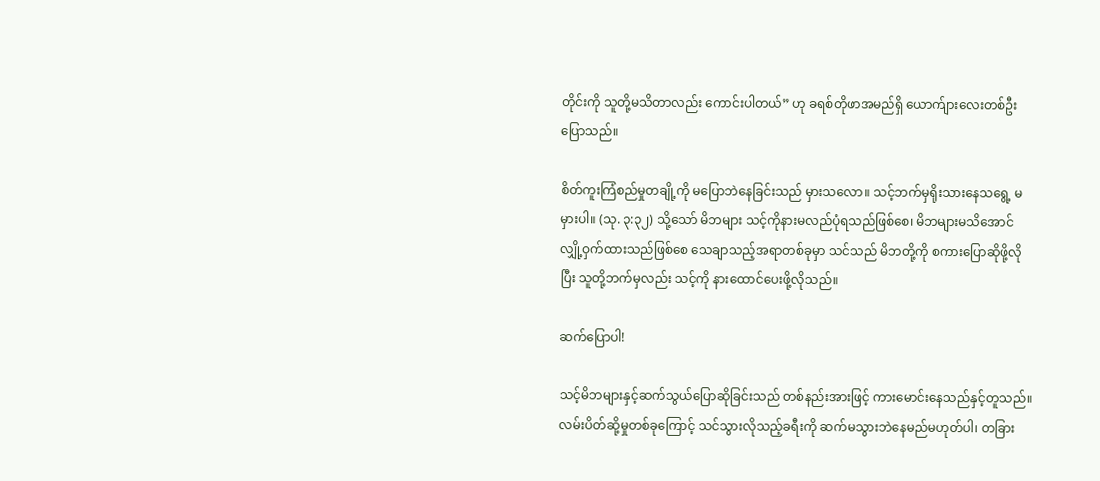တိုင်းကို သူတို့မသိတာလည်း ကောင်းပါတယ်” ဟု ခရစ်တိုဖာအမည်ရှိ ယောက်ျားလေးတစ်ဦးပြောသည်။

စိတ်ကူးကြံစည်မှုတချို့ကို မပြောဘဲနေခြင်းသည် မှားသလော။ သင့်ဘက်မှရိုးသားနေသရွေ့ မမှားပါ။ (သု. ၃:၃၂) သို့သော် မိဘများ သင့်ကိုနားမလည်ပုံရသည်ဖြစ်စေ၊ မိဘများမသိအောင် လျှို့ဝှက်ထားသည်ဖြစ်စေ သေချာသည့်အရာတစ်ခုမှာ သင်သည် မိဘတို့ကို စကားပြောဆိုဖို့လိုပြီး သူတို့ဘက်မှလည်း သင့်ကို နားထောင်ပေးဖို့လိုသည်။

ဆက်ပြောပါ!

သင့်မိဘများနှင့်ဆက်သွယ်ပြောဆိုခြင်းသည် တစ်နည်းအားဖြင့် ကားမောင်းနေသည်နှင့်တူသည်။ လမ်းပိတ်ဆို့မှုတစ်ခုကြောင့် သင်သွားလိုသည့်ခရီးကို ဆက်မသွားဘဲနေမည်မဟုတ်ပါ၊ တခြား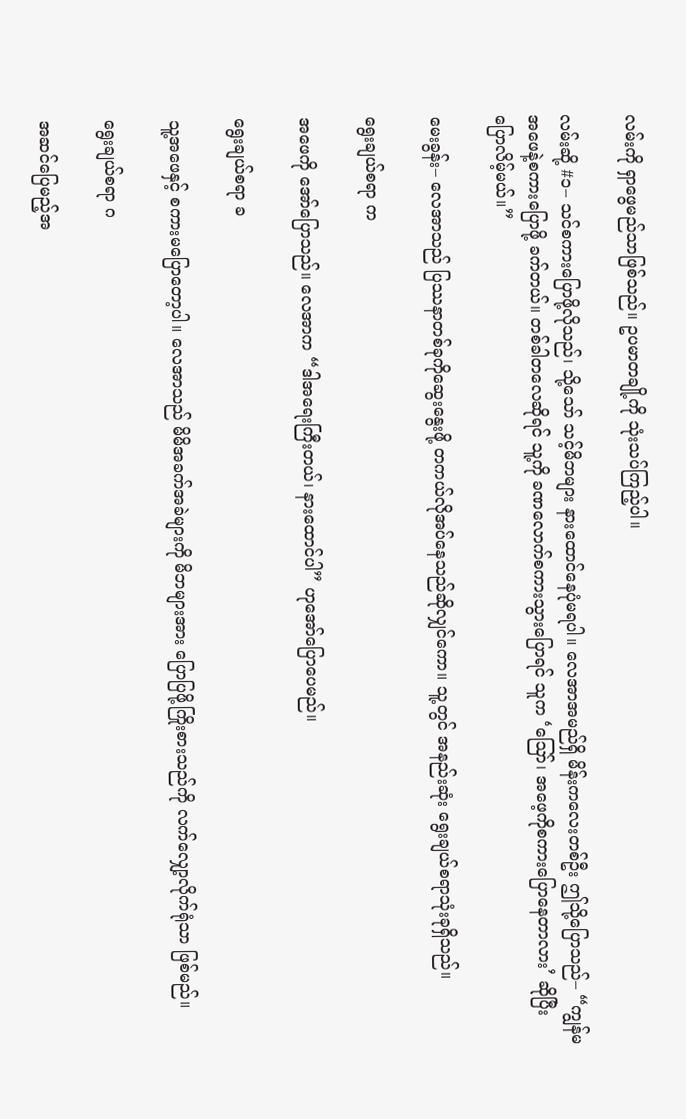လမ်းကို ရှာဖွေမည်သာဖြစ်သည်။ ဥပမာတချို့ကို သုံးသပ်ကြည့်ပါ။

လမ်းဆို့ #၁– သင်စကားပြောဖို့လိုသည်၊ သို့သော် သင့်မိဘများ နားထောင်နေပုံမရပါ။ လေအာအမည်ရှိ မိန်းကလေးတစ်ဦး ဤသို့ပြောသည်– “ကျွန်မအဖေနဲ့စကားပြောဖို့ ခက်တယ်။ တစ်ခါတလေဆိုရင် သူ့ကို ခဏလောက်စကားသွားပြောရင် သူက ‘ဪ၊ အဖေ့ကိုစကားပြောနေတာလား’ ဆိုပြီး ပြောလိမ့်မယ်။”

မေးခွန်း– လေအာသည် ပြဿနာတစ်ခုကိုဆွေးနွေးဖို့ တကယ်လိုအပ်နေသည်ဆိုလျှင်ကော။ သူ့တွင် အနည်းဆုံး ရွေးချယ်စရာသုံးခုရှိသည်။

ရွေးချယ်စရာ က

အဖေကို အော်ပြောသည်။ လေအာက “ဒါအရေးကြီးတယ်၊ နားထောင်ပါ” ဟုအော်ပြောပေမည်။

ရွေးချယ်စရာ ခ

သူ့အဖေနှင့် စကားမပြောတော့ပါ။ လေအာသည် မိမိအခက်အခဲများကို မိဘများအား ပြောပြဖို့ကြိုးစားသည်ကို လက်လျှော့လိုက်ရုံသာ ဖြစ်မည်။

ရွေးချယ်စရာ ဂ

အဆင်ပြေမည့်အ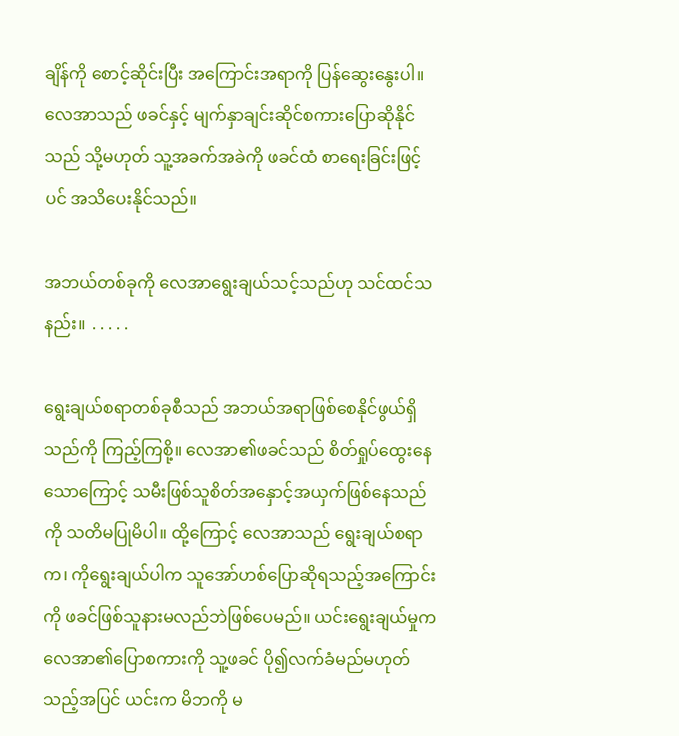ချိန်ကို စောင့်ဆိုင်းပြီး အကြောင်းအရာကို ပြန်ဆွေးနွေးပါ။ လေအာသည် ဖခင်နှင့် မျက်နှာချင်းဆိုင်စကားပြောဆိုနိုင်သည် သို့မဟုတ် သူ့အခက်အခဲကို ဖခင်ထံ စာရေးခြင်းဖြင့်ပင် အသိပေးနိုင်သည်။

အဘယ်တစ်ခုကို လေအာရွေးချယ်သင့်သည်ဟု သင်ထင်သနည်း။ ․․․․․

ရွေးချယ်စရာတစ်ခုစီသည် အဘယ်အရာဖြစ်စေနိုင်ဖွယ်ရှိသည်ကို ကြည့်ကြစို့။ လေအာ၏ဖခင်သည် စိတ်ရှုပ်ထွေးနေသောကြောင့် သမီးဖြစ်သူစိတ်အနှောင့်အယှက်ဖြစ်နေသည်ကို သတိမပြုမိပါ။ ထို့ကြောင့် လေအာသည် ရွေးချယ်စရာ က၊ ကိုရွေးချယ်ပါက သူအော်ဟစ်ပြောဆိုရသည့်အကြောင်းကို ဖခင်ဖြစ်သူနားမလည်ဘဲဖြစ်ပေမည်။ ယင်းရွေးချယ်မှုက လေအာ၏ပြောစကားကို သူ့ဖခင် ပို၍လက်ခံမည်မဟုတ်သည့်အပြင် ယင်းက မိဘကို မ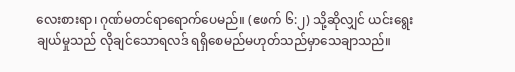လေးစားရာ၊ ဂုဏ်မတင်ရာရောက်ပေမည်။ (ဧဖက် ၆:၂) သို့ဆိုလျှင် ယင်းရွေးချယ်မှုသည် လိုချင်သောရလဒ် ရရှိစေမည်မဟုတ်သည်မှာသေချာသည်။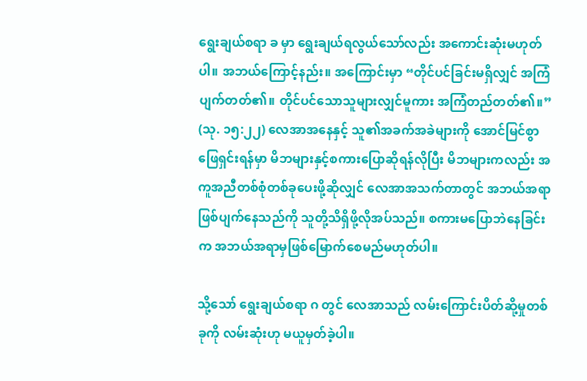ရွေးချယ်စရာ ခ မှာ ရွေးချယ်ရလွယ်သော်လည်း အကောင်းဆုံးမဟုတ်ပါ။ အဘယ်ကြောင့်နည်း။ အကြောင်းမှာ “တိုင်ပင်ခြင်းမရှိလျှင် အကြံပျက်တတ်၏။ တိုင်ပင်သောသူများလျှင်မူကား အကြံတည်တတ်၏။” (သု. ၁၅:၂၂) လေအာအနေနှင့် သူ၏အခက်အခဲများကို အောင်မြင်စွာဖြေရှင်းရန်မှာ မိဘများနှင့်စကားပြောဆိုရန်လိုပြီး မိဘများကလည်း အကူအညီတစ်စုံတစ်ခုပေးဖို့ဆိုလျှင် လေအာအသက်တာတွင် အဘယ်အရာဖြစ်ပျက်နေသည်ကို သူတို့သိရှိဖို့လိုအပ်သည်။ စကားမပြောဘဲနေခြင်းက အဘယ်အရာမှဖြစ်မြောက်စေမည်မဟုတ်ပါ။

သို့သော် ရွေးချယ်စရာ ဂ တွင် လေအာသည် လမ်းကြောင်းပိတ်ဆို့မှုတစ်ခုကို လမ်းဆုံးဟု မယူမှတ်ခဲ့ပါ။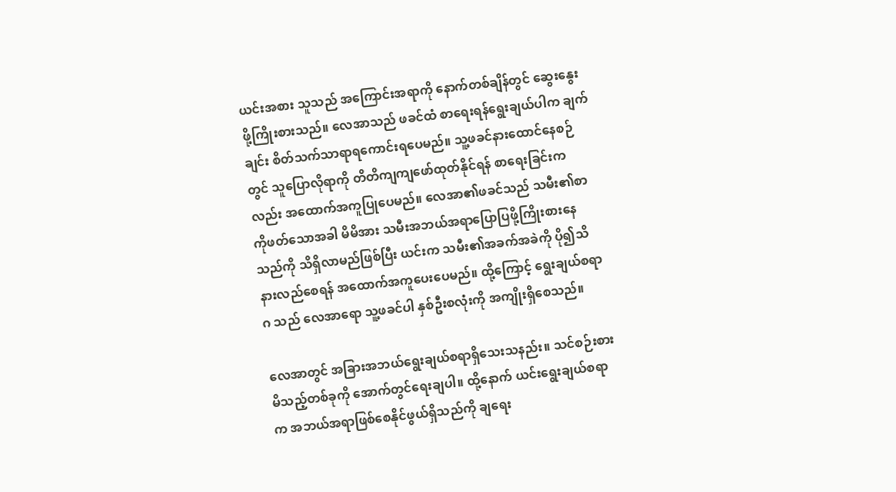ယင်းအစား သူသည် အကြောင်းအရာကို နောက်တစ်ချိန်တွင် ဆွေးနွေးဖို့ကြိုးစားသည်။ လေအာသည် ဖခင်ထံ စာရေးရန်ရွေးချယ်ပါက ချက်ချင်း စိတ်သက်သာရာရကောင်းရပေမည်။ သူ့ဖခင်နားထောင်နေစဉ်တွင် သူပြောလိုရာကို တိတိကျကျဖော်ထုတ်နိုင်ရန် စာရေးခြင်းကလည်း အထောက်အကူပြုပေမည်။ လေအာ၏ဖခင်သည် သမီး၏စာကိုဖတ်သောအခါ မိမိအား သမီးအဘယ်အရာပြောပြဖို့ကြိုးစားနေသည်ကို သိရှိလာမည်ဖြစ်ပြီး ယင်းက သမီး၏အခက်အခဲကို ပို၍သိနားလည်စေရန် အထောက်အကူပေးပေမည်။ ထို့ကြောင့် ရွေးချယ်စရာ ဂ သည် လေအာရော သူ့ဖခင်ပါ နှစ်ဦးစလုံးကို အကျိုးရှိစေသည်။

လေအာတွင် အခြားအဘယ်ရွေးချယ်စရာရှိသေးသနည်း။ သင်စဉ်းစားမိသည့်တစ်ခုကို အောက်တွင်ရေးချပါ။ ထို့နောက် ယင်းရွေးချယ်စရာက အဘယ်အရာဖြစ်စေနိုင်ဖွယ်ရှိသည်ကို ချရေး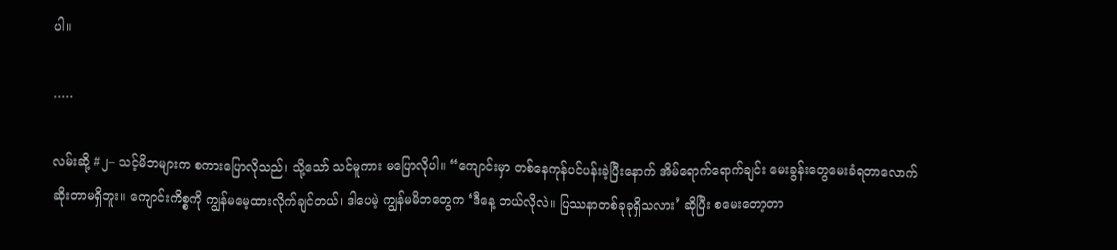ပါ။

․․․․․

လမ်းဆို့ #၂– သင့်မိဘများက စကားပြောလိုသည်၊ သို့သော် သင်မူကား မပြောလိုပါ။ “ကျောင်းမှာ တစ်နေကုန်ပင်ပန်းခဲ့ပြီးနောက် အိမ်ရောက်ရောက်ချင်း မေးခွန်းတွေမေးခံရတာလောက် ဆိုးတာမရှိဘူး။ ကျောင်းကိစ္စကို ကျွန်မမေ့ထားလိုက်ချင်တယ်၊ ဒါပေမဲ့ ကျွန်မမိဘတွေက ‘ဒီနေ့ ဘယ်လိုလဲ။ ပြဿနာတစ်ခုခုရှိသလား’ ဆိုပြီး စမေးတော့တာ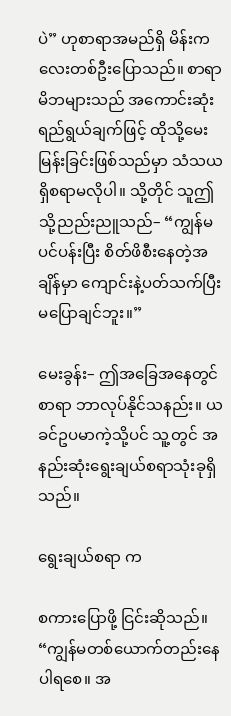ပဲ” ဟုစာရာအမည်ရှိ မိန်းကလေးတစ်ဦးပြောသည်။ စာရာမိဘများသည် အကောင်းဆုံးရည်ရွယ်ချက်ဖြင့် ထိုသို့မေးမြန်းခြင်းဖြစ်သည်မှာ သံသယရှိစရာမလိုပါ။ သို့တိုင် သူဤသို့ညည်းညူသည်– “ကျွန်မပင်ပန်းပြီး စိတ်ဖိစီးနေတဲ့အချိန်မှာ ကျောင်းနဲ့ပတ်သက်ပြီး မပြောချင်ဘူး။”

မေးခွန်း– ဤအခြေအနေတွင် စာရာ ဘာလုပ်နိုင်သနည်း။ ယခင်ဥပမာကဲ့သို့ပင် သူ့တွင် အနည်းဆုံးရွေးချယ်စရာသုံးခုရှိသည်။

ရွေးချယ်စရာ က

စကားပြောဖို့ ငြင်းဆိုသည်။ “ကျွန်မတစ်ယောက်တည်းနေပါရစေ။ အ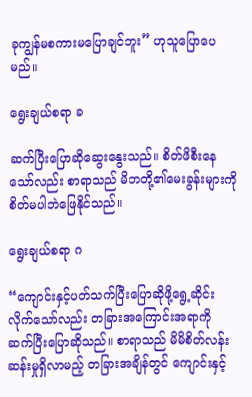ခုကျွန်မစကားမပြောချင်ဘူး” ဟုသူပြောပေမည်။

ရွေးချယ်စရာ ခ

ဆက်ပြီးပြောဆိုဆွေးနွေးသည်။ စိတ်ဖိစီးနေသော်လည်း စာရာသည် မိဘတို့၏မေးခွန်းများကို စိတ်မပါဘဲဖြေနိုင်သည်။

ရွေးချယ်စရာ ဂ

“ကျောင်းနှင့်ပတ်သက်ပြီးပြောဆိုဖို့ရွေ့ဆိုင်းလိုက်သော်လည်း တခြားအကြောင်းအရာကို ဆက်ပြီးပြောဆိုသည်။ စာရာသည် မိမိစိတ်လန်းဆန်းမှုရှိလာမည့် တခြားအချိန်တွင် ကျောင်းနှင့်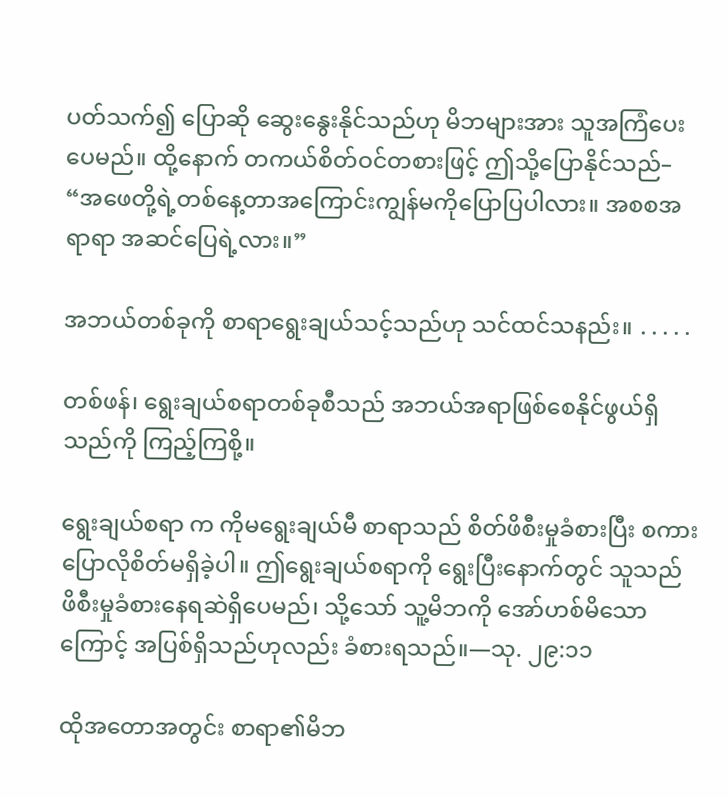ပတ်သက်၍ ပြောဆို ဆွေးနွေးနိုင်သည်ဟု မိဘများအား သူအကြံပေးပေမည်။ ထို့နောက် တကယ်စိတ်ဝင်တစားဖြင့် ဤသို့ပြောနိုင်သည်– “အဖေတို့ရဲ့တစ်နေ့တာအကြောင်းကျွန်မကိုပြောပြပါလား။ အစစအရာရာ အဆင်ပြေရဲ့လား။”

အဘယ်တစ်ခုကို စာရာရွေးချယ်သင့်သည်ဟု သင်ထင်သနည်း။ ․․․․․

တစ်ဖန်၊ ရွေးချယ်စရာတစ်ခုစီသည် အဘယ်အရာဖြစ်စေနိုင်ဖွယ်ရှိသည်ကို ကြည့်ကြစို့။

ရွေးချယ်စရာ က ကိုမရွေးချယ်မီ စာရာသည် စိတ်ဖိစီးမှုခံစားပြီး စကားပြောလိုစိတ်မရှိခဲ့ပါ။ ဤရွေးချယ်စရာကို ရွေးပြီးနောက်တွင် သူသည် ဖိစီးမှုခံစားနေရဆဲရှိပေမည်၊ သို့သော် သူ့မိဘကို အော်ဟစ်မိသောကြောင့် အပြစ်ရှိသည်ဟုလည်း ခံစားရသည်။—သု. ၂၉:၁၁

ထိုအတောအတွင်း စာရာ၏မိဘ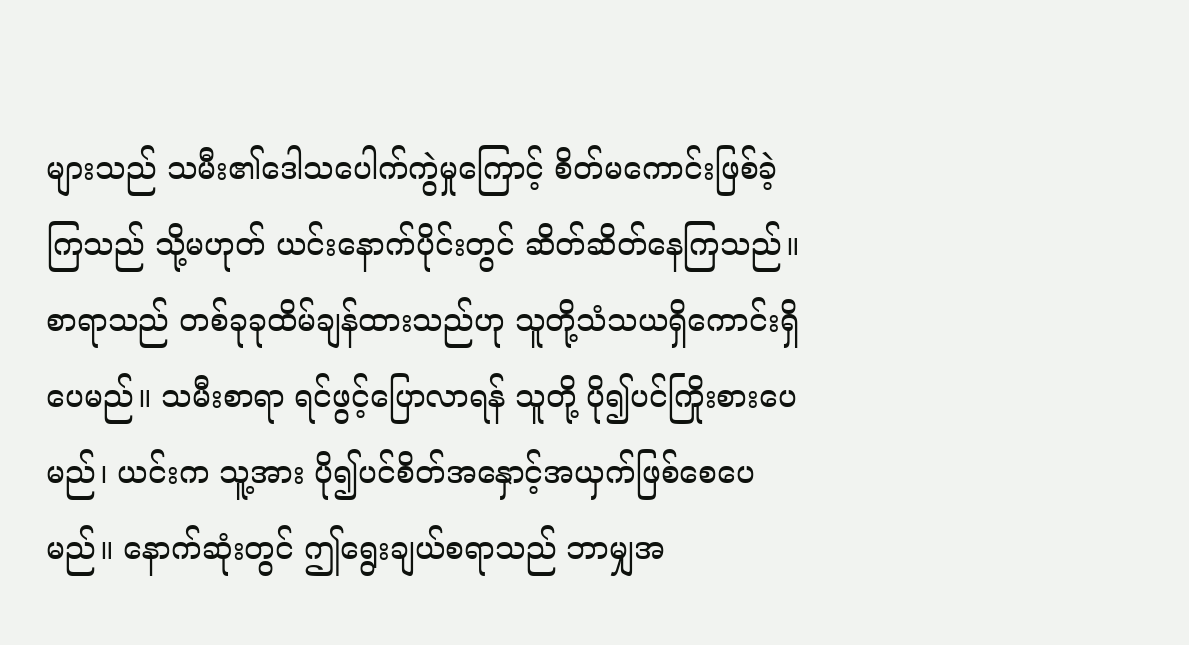များသည် သမီး၏ဒေါသပေါက်ကွဲမှုကြောင့် စိတ်မကောင်းဖြစ်ခဲ့ကြသည် သို့မဟုတ် ယင်းနောက်ပိုင်းတွင် ဆိတ်ဆိတ်နေကြသည်။ စာရာသည် တစ်ခုခုထိမ်ချန်ထားသည်ဟု သူတို့သံသယရှိကောင်းရှိပေမည်။ သမီးစာရာ ရင်ဖွင့်ပြောလာရန် သူတို့ ပို၍ပင်ကြိုးစားပေမည်၊ ယင်းက သူ့အား ပို၍ပင်စိတ်အနှောင့်အယှက်ဖြစ်စေပေမည်။ နောက်ဆုံးတွင် ဤရွေးချယ်စရာသည် ဘာမျှအ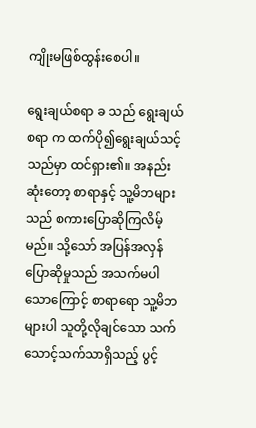ကျိုးမဖြစ်ထွန်းစေပါ။

ရွေးချယ်စရာ ခ သည် ရွေးချယ်စရာ က ထက်ပို၍ရွေးချယ်သင့်သည်မှာ ထင်ရှား၏။ အနည်းဆုံးတော့ စာရာနှင့် သူ့မိဘများသည် စကားပြောဆိုကြလိမ့်မည်။ သို့သော် အပြန်အလှန်ပြောဆိုမှုသည် အသက်မပါသောကြောင့် စာရာရော သူ့မိဘများပါ သူတို့လိုချင်သော သက်သောင့်သက်သာရှိသည့် ပွင့်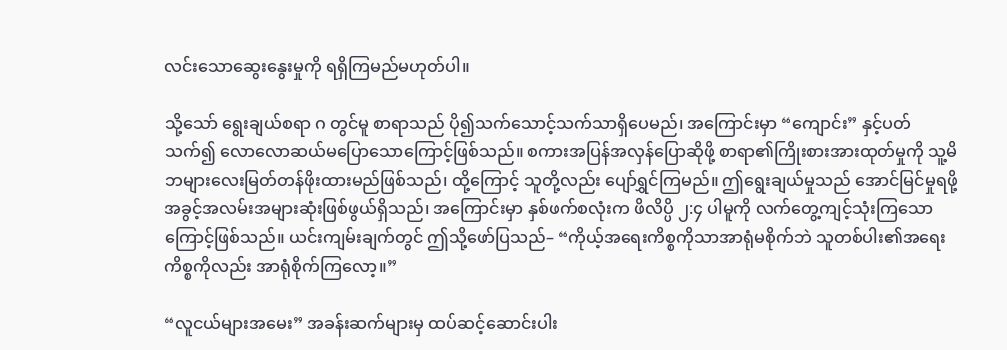လင်းသောဆွေးနွေးမှုကို ရရှိကြမည်မဟုတ်ပါ။

သို့သော် ရွေးချယ်စရာ ဂ တွင်မူ စာရာသည် ပို၍သက်သောင့်သက်သာရှိပေမည်၊ အကြောင်းမှာ “ကျောင်း” နှင့်ပတ်သက်၍ လောလောဆယ်မပြောသောကြောင့်ဖြစ်သည်။ စကားအပြန်အလှန်ပြောဆိုဖို့ စာရာ၏ကြိုးစားအားထုတ်မှုကို သူ့မိဘများလေးမြတ်တန်ဖိုးထားမည်ဖြစ်သည်၊ ထို့ကြောင့် သူတို့လည်း ပျော်ရွှင်ကြမည်။ ဤရွေးချယ်မှုသည် အောင်မြင်မှုရဖို့ အခွင့်အလမ်းအများဆုံးဖြစ်ဖွယ်ရှိသည်၊ အကြောင်းမှာ နှစ်ဖက်စလုံးက ဖိလိပ္ပိ ၂:၄ ပါမူကို လက်တွေ့ကျင့်သုံးကြသောကြောင့်ဖြစ်သည်။ ယင်းကျမ်းချက်တွင် ဤသို့ဖော်ပြသည်– “ကိုယ့်အရေးကိစ္စကိုသာအာရုံမစိုက်ဘဲ သူတစ်ပါး၏အရေးကိစ္စကိုလည်း အာရုံစိုက်ကြလော့။”

“လူငယ်များအမေး” အခန်းဆက်များမှ ထပ်ဆင့်ဆောင်းပါး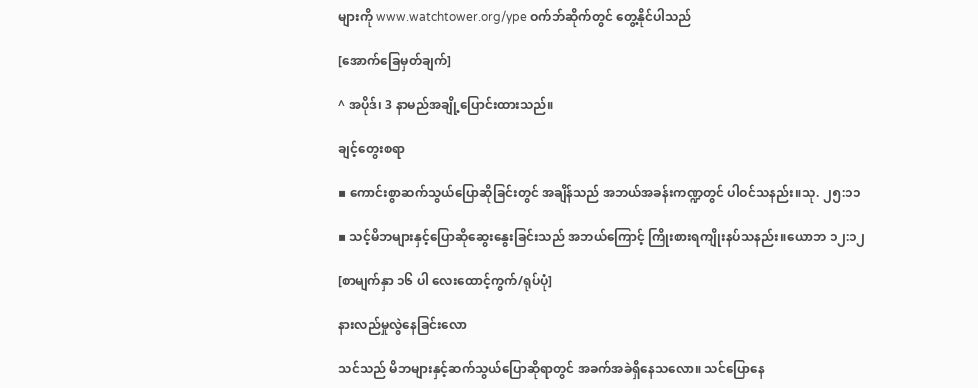များကို www.watchtower.org/ype ဝက်ဘ်ဆိုက်တွင် တွေ့နိုင်ပါသည်

[အောက်ခြေမှတ်ချက်]

^ အပိုဒ်၊ 3 နာမည်အချို့ပြောင်းထားသည်။

ချင့်တွေးစရာ

▪ ကောင်းစွာဆက်သွယ်ပြောဆိုခြင်းတွင် အချိန်သည် အဘယ်အခန်းကဏ္ဍတွင် ပါဝင်သနည်း။သု. ၂၅:၁၁

▪ သင့်မိဘများနှင့်ပြောဆိုဆွေးနွေးခြင်းသည် အဘယ်ကြောင့် ကြိုးစားရကျိုးနပ်သနည်း။ယောဘ ၁၂:၁၂

[စာမျက်နှာ ၁၆ ပါ လေးထောင့်ကွက်/ရုပ်ပုံ]

နားလည်မှုလွဲနေခြင်းလော

သင်သည် မိဘများနှင့်ဆက်သွယ်ပြောဆိုရာတွင် အခက်အခဲရှိနေသလော။ သင်ပြောနေ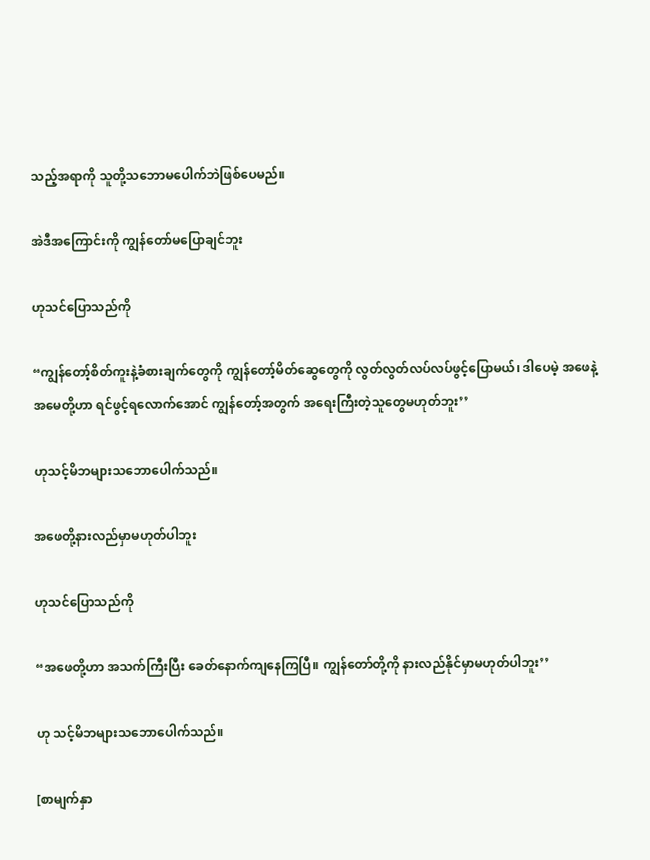သည့်အရာကို သူတို့သဘောမပေါက်ဘဲဖြစ်ပေမည်။

အဲဒီအကြောင်းကို ကျွန်တော်မပြောချင်ဘူး

ဟုသင်ပြောသည်ကို

“ကျွန်တော့်စိတ်ကူးနဲ့ခံစားချက်တွေကို ကျွန်တော့်မိတ်ဆွေတွေကို လွတ်လွတ်လပ်လပ်ဖွင့်ပြောမယ်၊ ဒါပေမဲ့ အဖေနဲ့အမေတို့ဟာ ရင်ဖွင့်ရလောက်အောင် ကျွန်တော့်အတွက် အရေးကြီးတဲ့သူတွေမဟုတ်ဘူး’’

ဟုသင့်မိဘများသဘောပေါက်သည်။

အဖေတို့နားလည်မှာမဟုတ်ပါဘူး

ဟုသင်ပြောသည်ကို

“အဖေတို့ဟာ အသက်ကြီးပြီး ခေတ်နောက်ကျနေကြပြီ။ ကျွန်တော်တို့ကို နားလည်နိုင်မှာမဟုတ်ပါဘူး’’

ဟု သင့်မိဘများသဘောပေါက်သည်။

[စာမျက်နှာ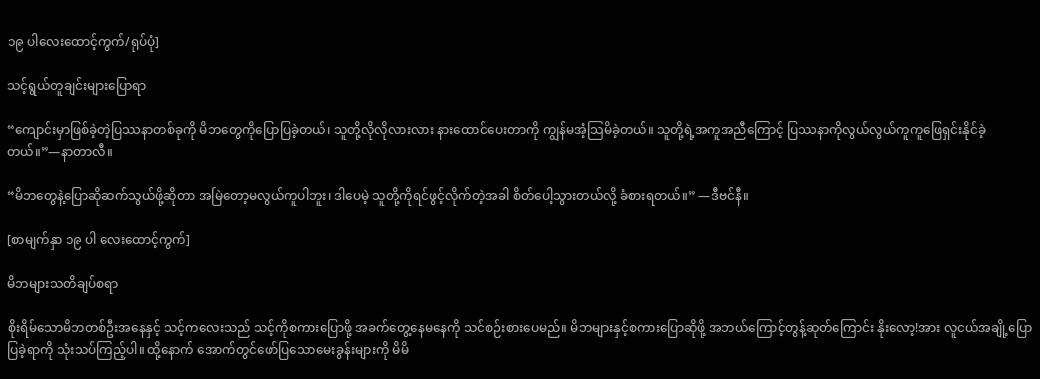၁၉ ပါလေးထောင့်ကွက်/ရုပ်ပုံ]

သင့်ရွယ်တူချင်းများပြောရာ

“ကျောင်းမှာဖြစ်ခဲ့တဲ့ပြဿနာတစ်ခုကို မိဘတွေကိုပြောပြခဲ့တယ်၊ သူတို့လိုလိုလားလား နားထောင်ပေးတာကို ကျွန်မအံ့သြမိခဲ့တယ်။ သူတို့ရဲ့အကူအညီကြောင့် ပြဿနာကိုလွယ်လွယ်ကူကူဖြေရှင်းနိုင်ခဲ့တယ်။”—နာတာလီ။

“မိဘတွေနဲ့ပြောဆိုဆက်သွယ်ဖို့ဆိုတာ အမြဲတော့မလွယ်ကူပါဘူး၊ ဒါပေမဲ့ သူတို့ကိုရင်ဖွင့်လိုက်တဲ့အခါ စိတ်ပေါ့သွားတယ်လို့ ခံစားရတယ်။” —ဒီဗင်နီ။

[စာမျက်နှာ ၁၉ ပါ လေးထောင့်ကွက်]

မိဘများသတိချပ်စရာ

စိုးရိမ်သောမိဘတစ်ဦးအနေနှင့် သင့်ကလေးသည် သင့်ကိုစကားပြောဖို့ အခက်တွေ့နေမနေကို သင်စဉ်းစားပေမည်။ မိဘများနှင့်စကားပြောဆိုဖို့ အဘယ်ကြောင့်တွန့်ဆုတ်ကြောင်း နိုးလော့!အား လူငယ်အချို့ပြောပြခဲ့ရာကို သုံးသပ်ကြည့်ပါ။ ထို့နောက် အောက်တွင်ဖော်ပြသောမေးခွန်းများကို မိမိ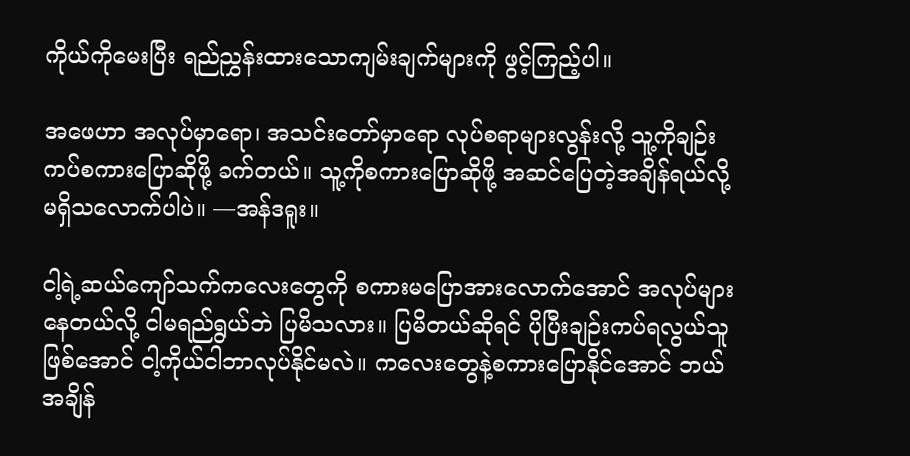ကိုယ်ကိုမေးပြီး ရည်ညွှန်းထားသောကျမ်းချက်များကို ဖွင့်ကြည့်ပါ။

အဖေဟာ အလုပ်မှာရော၊ အသင်းတော်မှာရော လုပ်စရာများလွန်းလို့ သူ့ကိုချဉ်းကပ်စကားပြောဆိုဖို့ ခက်တယ်။ သူ့ကိုစကားပြောဆိုဖို့ အဆင်ပြေတဲ့အချိန်ရယ်လို့ မရှိသလောက်ပါပဲ။ —အန်ဒရူး။

ငါ့ရဲ့ဆယ်ကျော်သက်ကလေးတွေကို စကားမပြောအားလောက်အောင် အလုပ်များနေတယ်လို့ ငါမရည်ရွယ်ဘဲ ပြမိသလား။ ပြမိတယ်ဆိုရင် ပိုပြီးချဉ်းကပ်ရလွယ်သူဖြစ်အောင် ငါ့ကိုယ်ငါဘာလုပ်နိုင်မလဲ။ ကလေးတွေနဲ့စကားပြောနိုင်အောင် ဘယ်အချိန်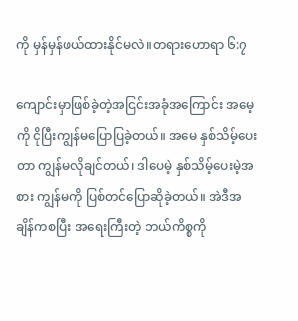ကို မှန်မှန်ဖယ်ထားနိုင်မလဲ။တရားဟောရာ ၆:၇

ကျောင်းမှာဖြစ်ခဲ့တဲ့အငြင်းအခုံအကြောင်း အမေ့ကို ငိုပြီးကျွန်မပြောပြခဲ့တယ်။ အမေ နှစ်သိမ့်ပေးတာ ကျွန်မလိုချင်တယ်၊ ဒါပေမဲ့ နှစ်သိမ့်ပေးမဲ့အစား ကျွန်မကို ပြစ်တင်ပြောဆိုခဲ့တယ်။ အဲဒီအချိန်ကစပြီး အရေးကြီးတဲ့ ဘယ်ကိစ္စကို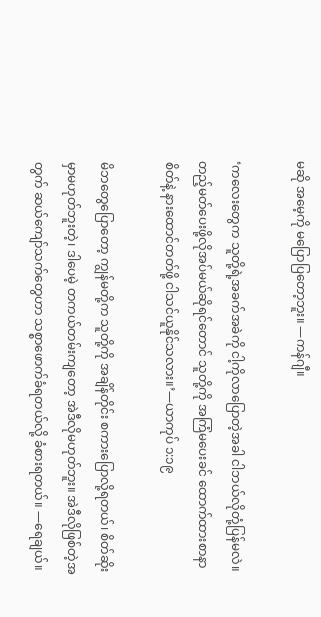မဆို အမေ့ကို မပြောပြတော့ဘူး။ —ကန်ဂျီ။

‘ကလေးတွေက သူတို့ရဲ့အခက်အခဲကို ငါ့ကိုလာပြောတဲ့အခါ ငါဘယ်လိုတုံ့ပြန်မလဲ။ တည့်မတ်ပေးဖို့လိုအပ်မယ်ဆိုရင်တောင် သူတို့ကို အကြံမပေးခင် ထောက်ထားစာနာစိတ်နဲ့ နားထောင်တတ်ဖို့ ငါသင်ယူနိုင်သလား။’—ယာကုပ် ၁:၁၉

မိဘတွေပြောတော့ ကျွန်မတို့က သူတို့ကို အချိန်တိုင်း စကားပြောလို့ရတယ်၊ စိတ်ဆိုးမှာမဟုတ်ဘူးတဲ့၊ ဒါပေမဲ့ တကယ်တမ်းကျတော့ အဲဒီလိုမဟုတ်ဘူး။ အဲဒီလိုဖြစ်တဲ့အတွက် ဆယ်ကျော်သက်တွေဟာ သစ္စာဖောက်ခံရတယ်လို့ ခံစားရတယ်။ —ရေချယ်။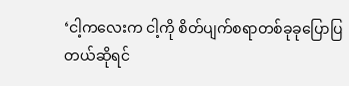‘ငါ့ကလေးက ငါ့ကို စိတ်ပျက်စရာတစ်ခုခုပြောပြတယ်ဆိုရင်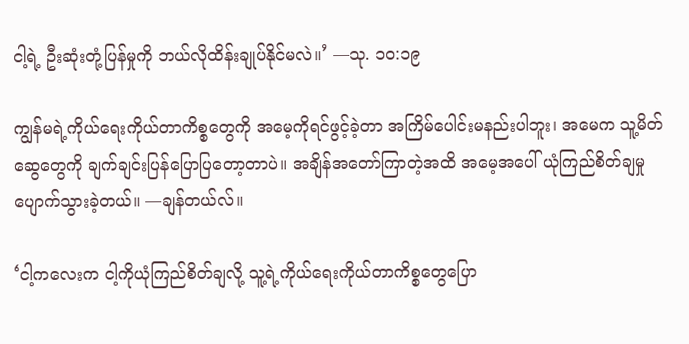ငါ့ရဲ့ ဦးဆုံးတုံ့ပြန်မှုကို ဘယ်လိုထိန်းချုပ်နိုင်မလဲ။’ —သု. ၁၀:၁၉

ကျွန်မရဲ့ကိုယ်ရေးကိုယ်တာကိစ္စတွေကို အမေ့ကိုရင်ဖွင့်ခဲ့တာ အကြိမ်ပေါင်းမနည်းပါဘူး၊ အမေက သူ့မိတ်ဆွေတွေကို ချက်ချင်းပြန်ပြောပြတော့တာပဲ။ အချိန်အတော်ကြာတဲ့အထိ အမေ့အပေါ် ယုံကြည်စိတ်ချမှု ပျောက်သွားခဲ့တယ်။ —ချန်တယ်လ်။

‘ငါ့ကလေးက ငါ့ကိုယုံကြည်စိတ်ချလို့ သူ့ရဲ့ကိုယ်ရေးကိုယ်တာကိစ္စတွေပြော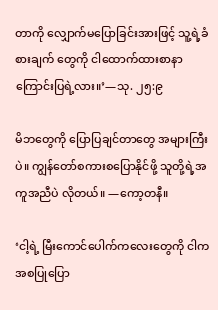တာကို လျှောက်မပြောခြင်းအားဖြင့် သူ့ရဲ့ခံစားချက် တွေကို ငါထောက်ထားစာနာကြောင်းပြရဲ့လား။’—သု. ၂၅:၉

မိဘတွေကို ပြောပြချင်တာတွေ အများကြီးပဲ။ ကျွန်တော်စကားစပြောနိုင်ဖို့ သူတို့ရဲ့အကူအညီပဲ လိုတယ်။ —ကော့တနီ။

‘ငါ့ရဲ့ မြီးကောင်ပေါက်ကလေးတွေကို ငါက အစပြုပြော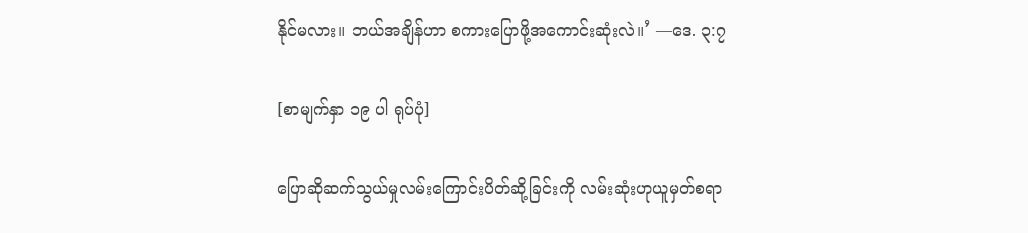နိုင်မလား။ ဘယ်အချိန်ဟာ စကားပြောဖို့အကောင်းဆုံးလဲ။’ —ဒေ. ၃:၇

[စာမျက်နှာ ၁၉ ပါ ရုပ်ပုံ]

ပြောဆိုဆက်သွယ်မှုလမ်းကြောင်းပိတ်ဆို့ခြင်းကို လမ်းဆုံးဟုယူမှတ်စရာ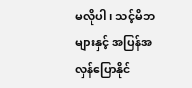မလိုပါ၊ သင့်မိဘများနှင့် အပြန်အလှန်ပြောနိုင်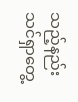သည့်နည်း သင်ရှာတွေ့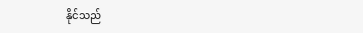နိုင်သည်